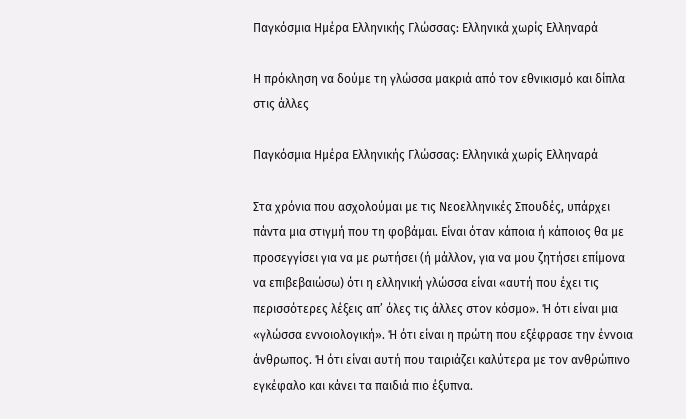Παγκόσμια Ημέρα Ελληνικής Γλώσσας: Ελληνικά χωρίς Ελληναρά

Η πρόκληση να δούμε τη γλώσσα μακριά από τον εθνικισμό και δίπλα στις άλλες

Παγκόσμια Ημέρα Ελληνικής Γλώσσας: Ελληνικά χωρίς Ελληναρά

Στα χρόνια που ασχολούμαι με τις Νεοελληνικές Σπουδές, υπάρχει πάντα μια στιγμή που τη φοβάμαι. Είναι όταν κάποια ή κάποιος θα με προσεγγίσει για να με ρωτήσει (ή μάλλον, για να μου ζητήσει επίμονα να επιβεβαιώσω) ότι η ελληνική γλώσσα είναι «αυτή που έχει τις περισσότερες λέξεις απ’ όλες τις άλλες στον κόσμο». Ή ότι είναι μια «γλώσσα εννοιολογική». Ή ότι είναι η πρώτη που εξέφρασε την έννοια άνθρωπος. Ή ότι είναι αυτή που ταιριάζει καλύτερα με τον ανθρώπινο εγκέφαλο και κάνει τα παιδιά πιο έξυπνα.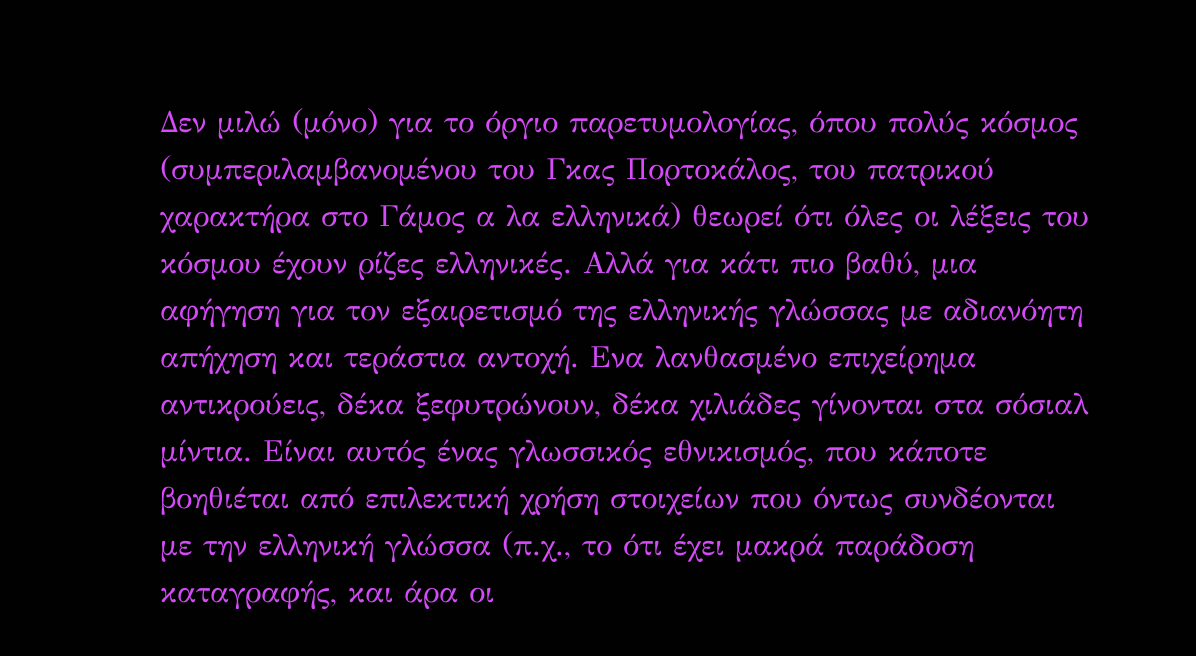Δεν μιλώ (μόνο) για το όργιο παρετυμολογίας, όπου πολύς κόσμος (συμπεριλαμβανομένου του Γκας Πορτοκάλος, του πατρικού χαρακτήρα στο Γάμος α λα ελληνικά) θεωρεί ότι όλες οι λέξεις του κόσμου έχουν ρίζες ελληνικές. Αλλά για κάτι πιο βαθύ, μια αφήγηση για τον εξαιρετισμό της ελληνικής γλώσσας με αδιανόητη απήχηση και τεράστια αντοχή. Ενα λανθασμένο επιχείρημα αντικρούεις, δέκα ξεφυτρώνουν, δέκα χιλιάδες γίνονται στα σόσιαλ μίντια. Είναι αυτός ένας γλωσσικός εθνικισμός, που κάποτε βοηθιέται από επιλεκτική χρήση στοιχείων που όντως συνδέονται με την ελληνική γλώσσα (π.χ., το ότι έχει μακρά παράδοση καταγραφής, και άρα οι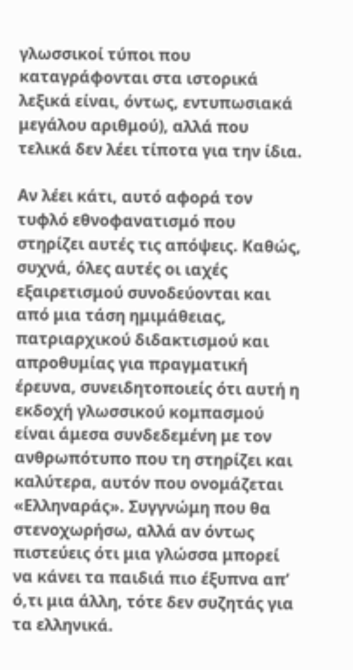γλωσσικοί τύποι που καταγράφονται στα ιστορικά λεξικά είναι, όντως, εντυπωσιακά μεγάλου αριθμού), αλλά που τελικά δεν λέει τίποτα για την ίδια.

Aν λέει κάτι, αυτό αφορά τον τυφλό εθνοφανατισμό που στηρίζει αυτές τις απόψεις. Καθώς, συχνά, όλες αυτές οι ιαχές εξαιρετισμού συνοδεύονται και από μια τάση ημιμάθειας, πατριαρχικού διδακτισμού και απροθυμίας για πραγματική έρευνα, συνειδητοποιείς ότι αυτή η εκδοχή γλωσσικού κομπασμού είναι άμεσα συνδεδεμένη με τον ανθρωπότυπο που τη στηρίζει και καλύτερα, αυτόν που ονομάζεται «Ελληναράς». Συγγνώμη που θα στενοχωρήσω, αλλά αν όντως πιστεύεις ότι μια γλώσσα μπορεί να κάνει τα παιδιά πιο έξυπνα απ’ ό,τι μια άλλη, τότε δεν συζητάς για τα ελληνικά.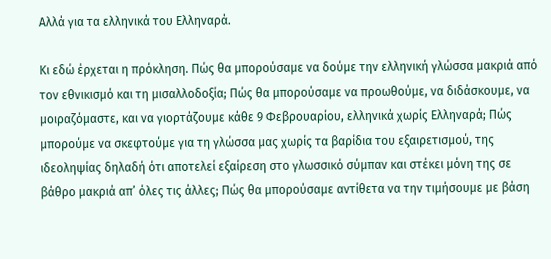Αλλά για τα ελληνικά του Ελληναρά.

Κι εδώ έρχεται η πρόκληση. Πώς θα μπορούσαμε να δούμε την ελληνική γλώσσα μακριά από τον εθνικισμό και τη μισαλλοδοξία; Πώς θα μπορούσαμε να προωθούμε, να διδάσκουμε, να μοιραζόμαστε, και να γιορτάζουμε κάθε 9 Φεβρουαρίου, ελληνικά χωρίς Ελληναρά; Πώς μπορούμε να σκεφτούμε για τη γλώσσα μας χωρίς τα βαρίδια του εξαιρετισμού, της ιδεοληψίας δηλαδή ότι αποτελεί εξαίρεση στο γλωσσικό σύμπαν και στέκει μόνη της σε βάθρο μακριά απ’ όλες τις άλλες; Πώς θα μπορούσαμε αντίθετα να την τιμήσουμε με βάση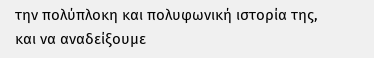την πολύπλοκη και πολυφωνική ιστορία της, και να αναδείξουμε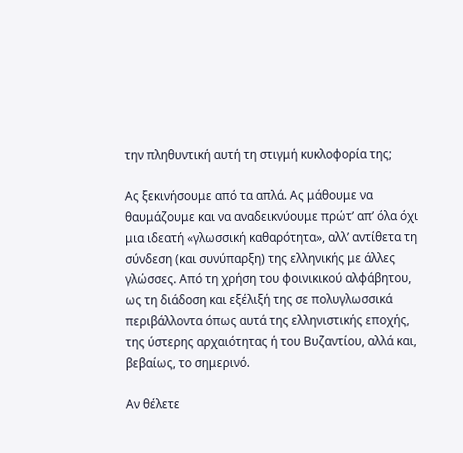την πληθυντική αυτή τη στιγμή κυκλοφορία της;

Ας ξεκινήσουμε από τα απλά. Ας μάθουμε να θαυμάζουμε και να αναδεικνύουμε πρώτ’ απ’ όλα όχι μια ιδεατή «γλωσσική καθαρότητα», αλλ’ αντίθετα τη σύνδεση (και συνύπαρξη) της ελληνικής με άλλες γλώσσες. Από τη χρήση του φοινικικού αλφάβητου, ως τη διάδοση και εξέλιξή της σε πολυγλωσσικά περιβάλλοντα όπως αυτά της ελληνιστικής εποχής, της ύστερης αρχαιότητας ή του Βυζαντίου, αλλά και, βεβαίως, το σημερινό.

Αν θέλετε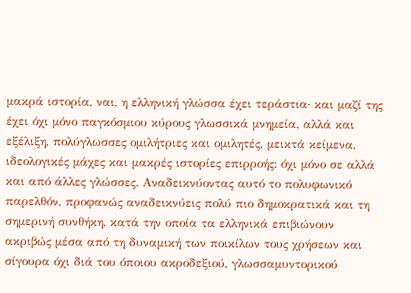μακρά ιστορία, ναι, η ελληνική γλώσσα έχει τεράστια· και μαζί της έχει όχι μόνο παγκόσμιου κύρους γλωσσικά μνημεία, αλλά και εξέλιξη, πολύγλωσσες ομιλήτριες και ομιλητές, μεικτά κείμενα, ιδεολογικές μάχες και μακρές ιστορίες επιρροής: όχι μόνο σε αλλά και από άλλες γλώσσες. Αναδεικνύοντας αυτό το πολυφωνικό παρελθόν, προφανώς αναδεικνύεις πολύ πιο δημοκρατικά και τη σημερινή συνθήκη, κατά την οποία τα ελληνικά επιβιώνουν ακριβώς μέσα από τη δυναμική των ποικίλων τους χρήσεων και σίγουρα όχι διά του όποιου ακροδεξιού, γλωσσαμυντορικού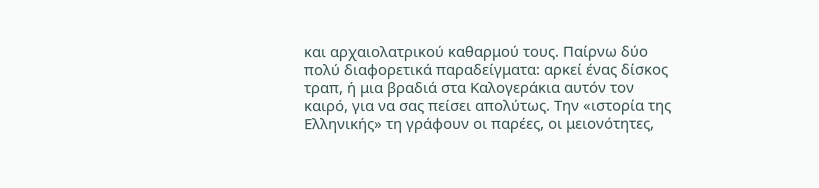και αρχαιολατρικού καθαρμού τους. Παίρνω δύο πολύ διαφορετικά παραδείγματα: αρκεί ένας δίσκος τραπ, ή μια βραδιά στα Καλογεράκια αυτόν τον καιρό, για να σας πείσει απολύτως. Την «ιστορία της Ελληνικής» τη γράφουν οι παρέες, οι μειονότητες,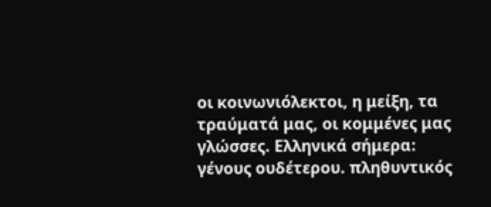οι κοινωνιόλεκτοι, η μείξη, τα τραύματά μας, οι κομμένες μας γλώσσες. Ελληνικά σήμερα: γένους ουδέτερου. πληθυντικός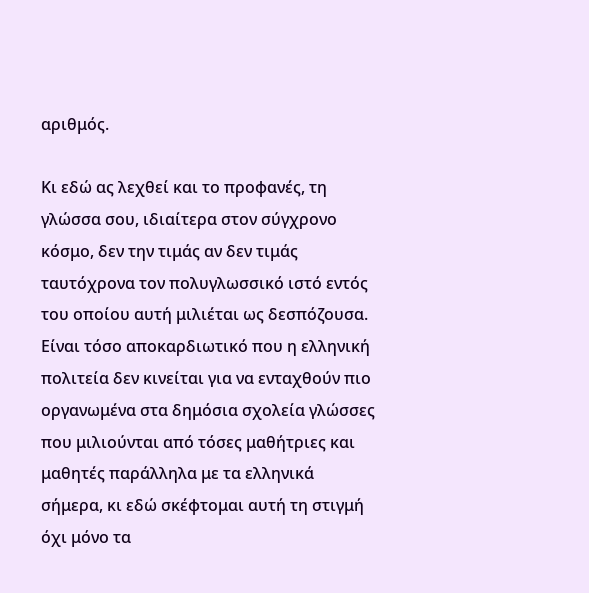αριθμός.

Κι εδώ ας λεχθεί και το προφανές, τη γλώσσα σου, ιδιαίτερα στον σύγχρονο κόσμο, δεν την τιμάς αν δεν τιμάς ταυτόχρονα τον πολυγλωσσικό ιστό εντός του οποίου αυτή μιλιέται ως δεσπόζουσα. Είναι τόσο αποκαρδιωτικό που η ελληνική πολιτεία δεν κινείται για να ενταχθούν πιο οργανωμένα στα δημόσια σχολεία γλώσσες που μιλιούνται από τόσες μαθήτριες και μαθητές παράλληλα με τα ελληνικά σήμερα, κι εδώ σκέφτομαι αυτή τη στιγμή όχι μόνο τα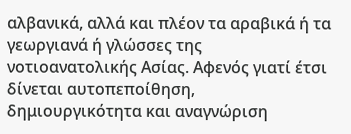αλβανικά, αλλά και πλέον τα αραβικά ή τα γεωργιανά ή γλώσσες της νοτιοανατολικής Ασίας. Αφενός γιατί έτσι δίνεται αυτοπεποίθηση, δημιουργικότητα και αναγνώριση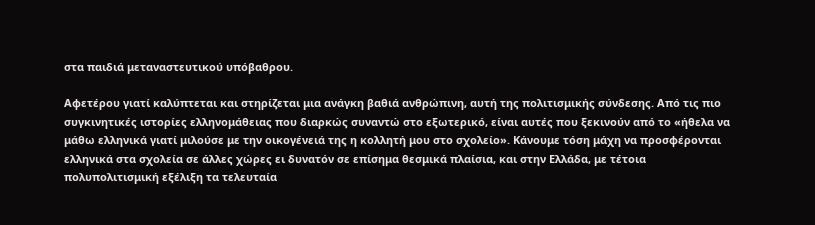στα παιδιά μεταναστευτικού υπόβαθρου.

Αφετέρου γιατί καλύπτεται και στηρίζεται μια ανάγκη βαθιά ανθρώπινη, αυτή της πολιτισμικής σύνδεσης. Από τις πιο συγκινητικές ιστορίες ελληνομάθειας που διαρκώς συναντώ στο εξωτερικό, είναι αυτές που ξεκινούν από το «ήθελα να μάθω ελληνικά γιατί μιλούσε με την οικογένειά της η κολλητή μου στο σχολείο». Κάνουμε τόση μάχη να προσφέρονται ελληνικά στα σχολεία σε άλλες χώρες ει δυνατόν σε επίσημα θεσμικά πλαίσια, και στην Ελλάδα, με τέτοια πολυπολιτισμική εξέλιξη τα τελευταία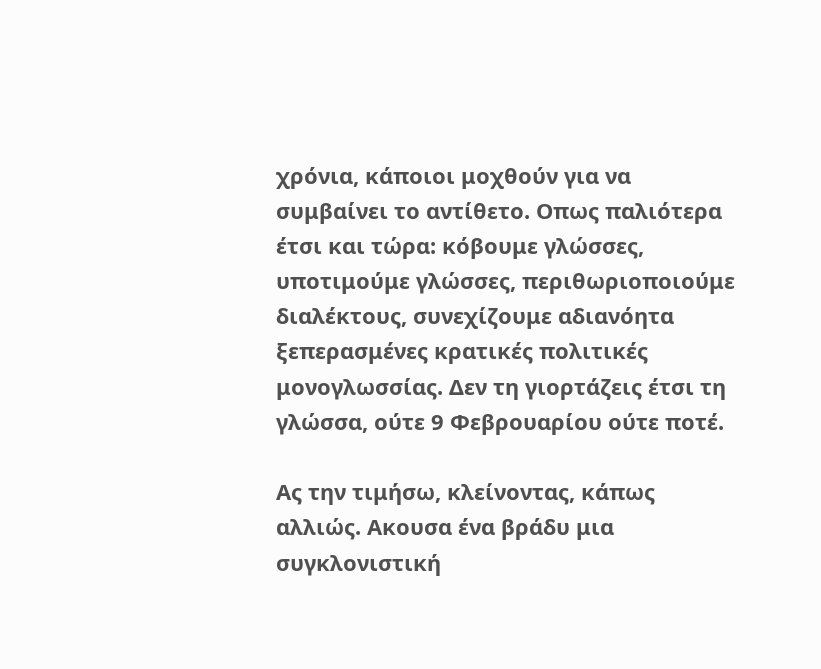χρόνια, κάποιοι μοχθούν για να συμβαίνει το αντίθετο. Οπως παλιότερα έτσι και τώρα: κόβουμε γλώσσες, υποτιμούμε γλώσσες, περιθωριοποιούμε διαλέκτους, συνεχίζουμε αδιανόητα ξεπερασμένες κρατικές πολιτικές μονογλωσσίας. Δεν τη γιορτάζεις έτσι τη γλώσσα, ούτε 9 Φεβρουαρίου ούτε ποτέ.

Ας την τιμήσω, κλείνοντας, κάπως αλλιώς. Ακουσα ένα βράδυ μια συγκλονιστική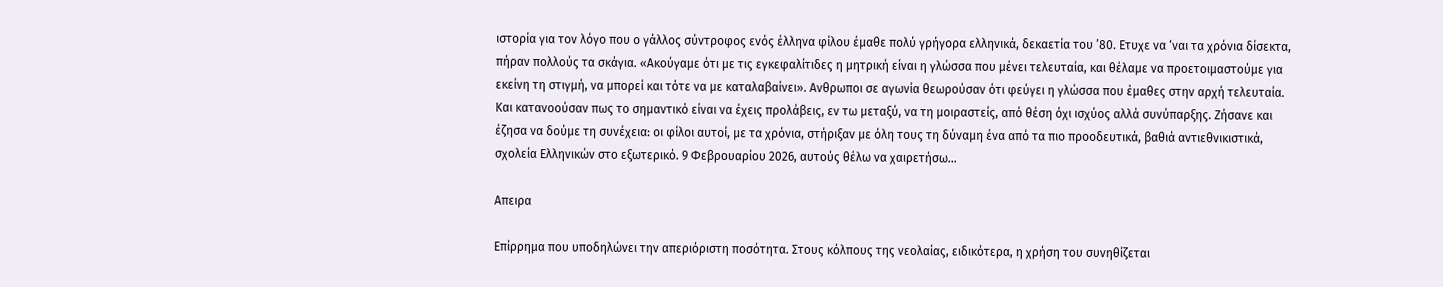ιστορία για τον λόγο που ο γάλλος σύντροφος ενός έλληνα φίλου έμαθε πολύ γρήγορα ελληνικά, δεκαετία του ’80. Ετυχε να ‘ναι τα χρόνια δίσεκτα, πήραν πολλούς τα σκάγια. «Ακούγαμε ότι με τις εγκεφαλίτιδες η μητρική είναι η γλώσσα που μένει τελευταία, και θέλαμε να προετοιμαστούμε για εκείνη τη στιγμή, να μπορεί και τότε να με καταλαβαίνει». Ανθρωποι σε αγωνία θεωρούσαν ότι φεύγει η γλώσσα που έμαθες στην αρχή τελευταία. Και κατανοούσαν πως το σημαντικό είναι να έχεις προλάβεις, εν τω μεταξύ, να τη μοιραστείς, από θέση όχι ισχύος αλλά συνύπαρξης. Ζήσανε και έζησα να δούμε τη συνέχεια: οι φίλοι αυτοί, με τα χρόνια, στήριξαν με όλη τους τη δύναμη ένα από τα πιο προοδευτικά, βαθιά αντιεθνικιστικά, σχολεία Ελληνικών στο εξωτερικό. 9 Φεβρουαρίου 2026, αυτούς θέλω να χαιρετήσω…

Απειρα

Επίρρημα που υποδηλώνει την απεριόριστη ποσότητα. Στους κόλπους της νεολαίας, ειδικότερα, η χρήση του συνηθίζεται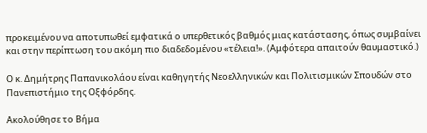προκειμένου να αποτυπωθεί εμφατικά ο υπερθετικός βαθμός μιας κατάστασης, όπως συμβαίνει και στην περίπτωση του ακόμη πιο διαδεδομένου «τέλεια!». (Αμφότερα απαιτούν θαυμαστικό.)

Ο κ. Δημήτρης Παπανικολάου είναι καθηγητής Νεοελληνικών και Πολιτισμικών Σπουδών στο Πανεπιστήμιο της Οξφόρδης.

Ακολούθησε το Βήμα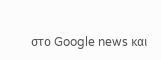στο Google news και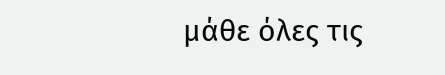μάθε όλες τις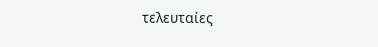τελευταίες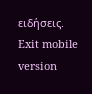ειδήσεις.
Exit mobile version